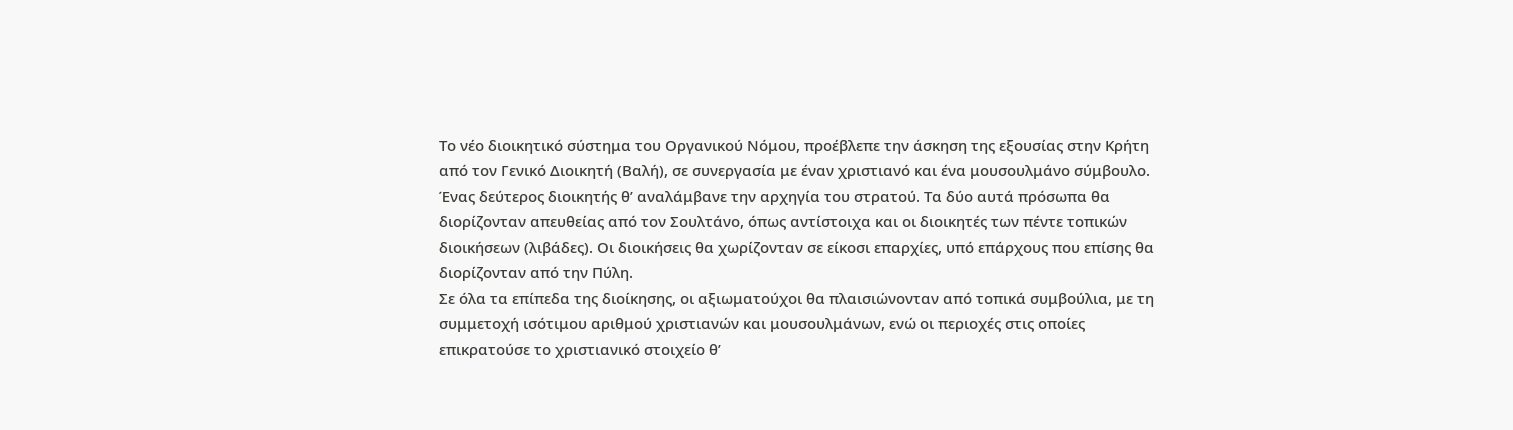Το νέο διοικητικό σύστημα του Οργανικού Νόμου, προέβλεπε την άσκηση της εξουσίας στην Κρήτη από τον Γενικό Διοικητή (Βαλή), σε συνεργασία με έναν χριστιανό και ένα μουσουλμάνο σύμβουλο. Ένας δεύτερος διοικητής θ’ αναλάμβανε την αρχηγία του στρατού. Τα δύο αυτά πρόσωπα θα διορίζονταν απευθείας από τον Σουλτάνο, όπως αντίστοιχα και οι διοικητές των πέντε τοπικών διοικήσεων (λιβάδες). Οι διοικήσεις θα χωρίζονταν σε είκοσι επαρχίες, υπό επάρχους που επίσης θα διορίζονταν από την Πύλη.
Σε όλα τα επίπεδα της διοίκησης, οι αξιωματούχοι θα πλαισιώνονταν από τοπικά συμβούλια, με τη συμμετοχή ισότιμου αριθμού χριστιανών και μουσουλμάνων, ενώ οι περιοχές στις οποίες επικρατούσε το χριστιανικό στοιχείο θ’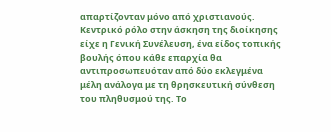απαρτίζονταν μόνο από χριστιανούς. Κεντρικό ρόλο στην άσκηση της διοίκησης είχε η Γενική Συνέλευση, ένα είδος τοπικής βουλής όπου κάθε επαρχία θα αντιπροσωπευόταν από δύο εκλεγμένα μέλη ανάλογα με τη θρησκευτική σύνθεση του πληθυσμού της. Το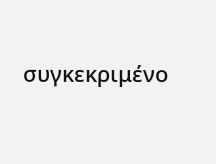συγκεκριμένο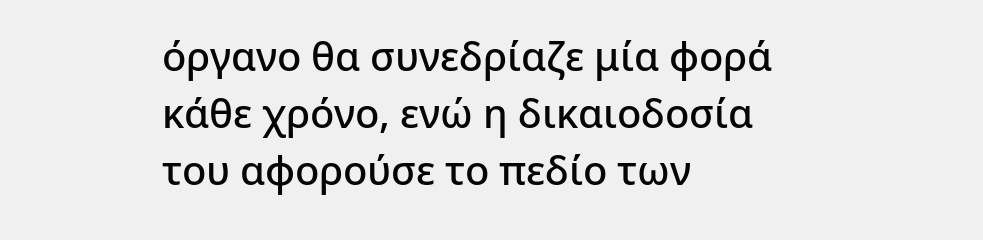όργανο θα συνεδρίαζε μία φορά κάθε χρόνο, ενώ η δικαιοδοσία του αφορούσε το πεδίο των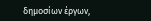δημοσίων έργων,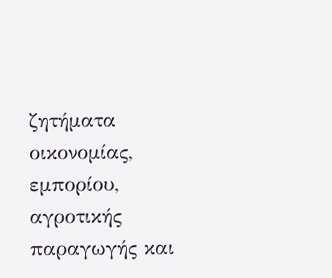ζητήματα οικονομίας, εμπορίου, αγροτικής παραγωγής και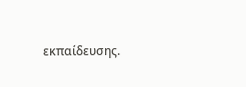εκπαίδευσης.